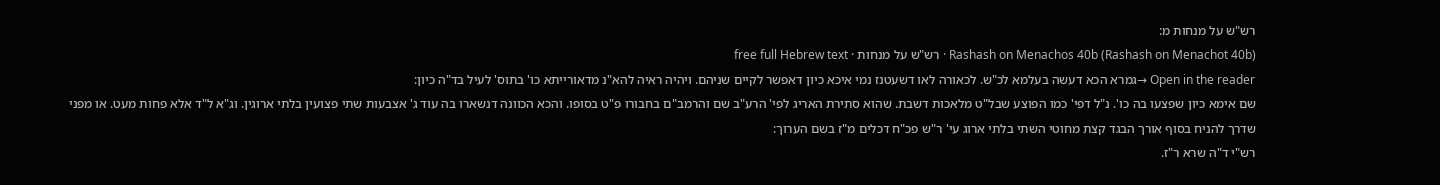רש"ש על מנחות מ:
Rashash on Menachos 40b (Rashash on Menachot 40b) · רש"ש על מנחות · free full Hebrew text
Open in the reader →גמרא הכא דעשה בעלמא לכ"ש. לכאורה לאו דשעטנז נמי איכא כיון דאפשר לקיים שניהם. ויהיה ראיה להא"נ מדאורייתא כו' בתוס' לעיל בד"ה כיון:
שם אימא כיון שפצעו בה כו'. נ"ל דפי' כמו הפוצע שבל"ט מלאכות דשבת. שהוא סתירת האריג לפי' הרע"ב שם והרמב"ם בחבורו פ"ט בסופו. והכא הכוונה דנשארו בה עוד ג' אצבעות שתי פצועין בלתי ארוגין. וג"א ל"ד אלא פחות מעט. או מפני שדרך להניח בסוף אורך הבגד קצת מחוטי השתי בלתי ארוג עי' ר"ש פכ"ח דכלים מ"ז בשם הערוך:
רש"י ד"ה שרא ר"ז.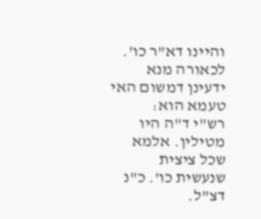והיינו דא"ר כו'. לכאורה מנא ידעינן דמשום האי טעמא הוא:
רש"י ד"ה היו מטילין. אלמא שכל ציצית שנעשית כו'. כ"נ דצ"ל.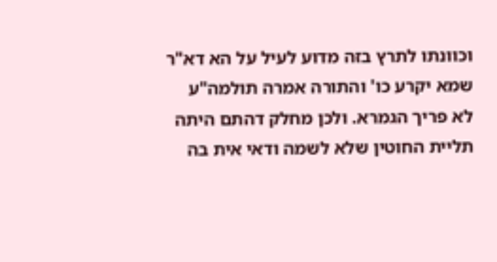וכוונתו לתרץ בזה מדוע לעיל על הא דא"ר שמא יקרע כו' והתורה אמרה תולמה"ע לא פריך הגמרא. ולכן מחלק דהתם היתה תליית החוטין שלא לשמה ודאי אית בה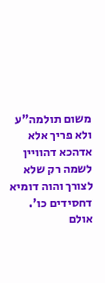משום תולמה"ע ולא פריך אלא אדהכא דהוויין לשמה רק שלא לצורך והוה דומיא דחסידים כו'. אולם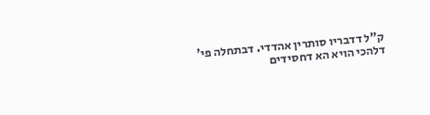ק"ל דדבריו סותרין אהדדי. דבתחלה פי' דלהכי הויא הא דחסידים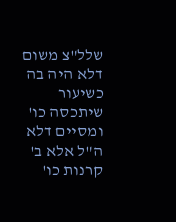שלל"צ משום דלא היה בה כשיעור שיתכסה כו' ומסיים דלא ה"ל אלא ב' קרנות כו'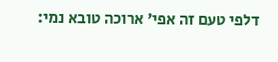דלפי טעם זה אפי' ארוכה טובא נמי: